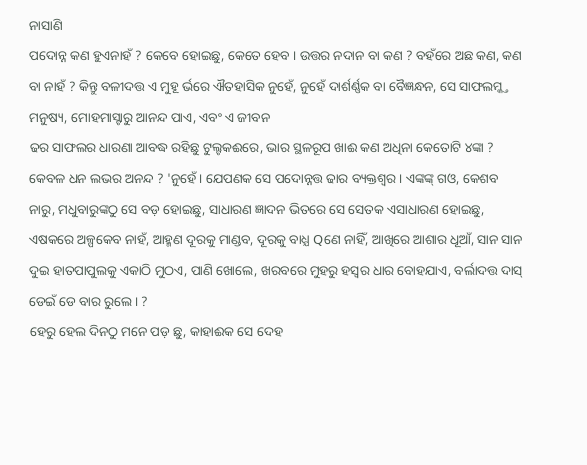ନାସାଣି
ପଦୋନ୍ନ କଣ ହୁଏନାହଁ ? କେବେ ହୋଇଛୁ, କେତେ ହେବ । ଉତ୍ତର ନଦାନ ବା କଣ ? ବହଁରେ ଅଛ କଣ, କଣ ବା ନାହଁ ? କିନ୍ତୁ ବଳୀଦତ୍ତ ଏ ମୁହୂ ର୍ଭରେ ଐତହାସିକ ନୁହେଁ, ନୁହେଁ ଦାର୍ଶର୍ଣ୍ଣକ ବା ବୈଜ୍ଞନ୍ଧନ, ସେ ସାଫଲମ୍କ୍ତ ମନୁଷ୍ୟ, ମୋହମାସ୍ଟାରୁ ଆନନ୍ଦ ପାଏ, ଏବଂ ଏ ଜୀବନ
ଢର ସାଫଲର ଧାରଣା ଆବଦ୍ଧ ରହିଛୁ ଟୁଲ୍ଟକଈରେ, ଭାର ସ୍ଥଳରୂପ ଖାଈ କଣ ଅଧିନା କେତୋଟି ୪ଙ୍କା ? କେବଳ ଧନ ଲଭର ଅନନ୍ଦ ? 'ନୁହେଁ । ଯେପଣକ ସେ ପଦୋନ୍ନତ୍ତ ଢାର ବ୍ୟକ୍ତଶ୍ବର । ଏଙ୍କଙ୍କ୍ ଗଓ, କେଶବ ନାରୁ, ମଧୁବାରୁଙ୍କଠୁ ସେ ବଡ଼ ହୋଇଛୁ, ସାଧାରଣ ଜ୍ଞାଦନ ଭିତରେ ସେ ସେତକ ଏସାଧାରଣ ହୋଇଛୁ, ଏଷକରେ ଅଳ୍ପକେବ ନାହଁ, ଆହ୍ମଣ ଦୂରକୁ ମାଣ୍ଡବ, ଦୂରକୁ ବାଧ୍ଯ Qଣେ ନାହିଁ, ଆଖିରେ ଆଶାର ଧୂଆଁ, ସାନ ସାନ ଦୁଇ ହାତପାପୁଲକୁ ଏକାଠି ମୁଠଏ, ପାଣି ଖୋଲେ, ଖରବରେ ମୁହରୁ ହସ୍ବର ଧାର ବୋହଯାଏ, ବର୍ଲାଦତ୍ତ ଦାସ୍ ଡେଇଁ ଡେ ବାର ରୁଲେ । ?
ହେରୁ ହେଲ ଦିନଠୁ ମନେ ପଡ଼ ଛୁ, କାହାଈକ ସେ ଦେହ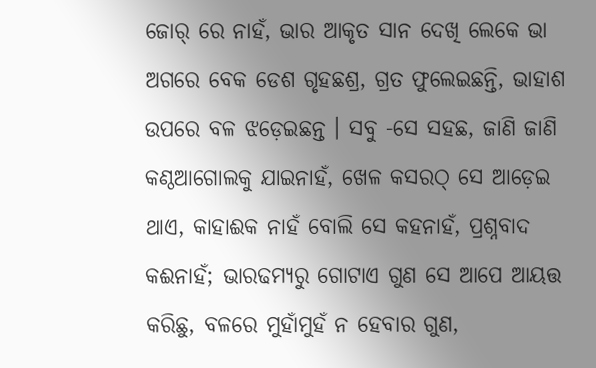ଜୋର୍ ରେ ନାହଁ, ଭାର ଆକୃତ ସାନ ଦେଖି ଲେକେ ଭା ଅଗରେ ବେକ ଡେଶ ଗୃହଛଶ୍ର, ଗ୍ରତ ଫୁଲେଇଛନ୍ତି, ଭାହାଶ ଉପରେ ବଳ ଝଡ଼େଇଛନ୍ତ । ସବୁ -ସେ ସହଛ, ଜାଣି ଜାଣି କଣ୍ଠଆଗୋଲକୁ ଯାଇନାହଁ, ଖେଳ କସରଠ୍ ସେ ଆଡ଼େଇ ଥାଏ, କାହାଈକ ନାହଁ ବୋଲି ସେ କହନାହଁ, ପ୍ରଶ୍ନବାଦ କଈନାହଁ; ଭାରଢମ୍ୟରୁ ଗୋଟାଏ ଗୁଣ ସେ ଆପେ ଆୟତ୍ତ କରିଛୁ, ବଳରେ ମୁହାଁମୁହଁ ନ ହେବାର ଗୁଣ,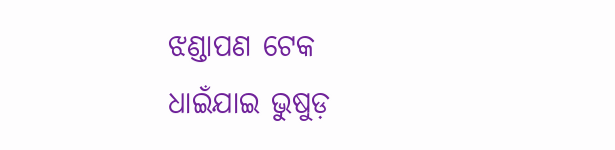ଝଣ୍ଡାପଣ ଟେକ ଧାଇଁଯାଇ ଭୁଷୁଡ଼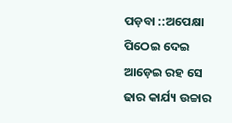ପଡ଼ବା ::ଅପେକ୍ଷା ପିଠେଇ ଦେଇ ଆଡ଼େଇ ରହ ସେ ଢାର କାର୍ଯ୍ୟ ଉଚ୍ଚାର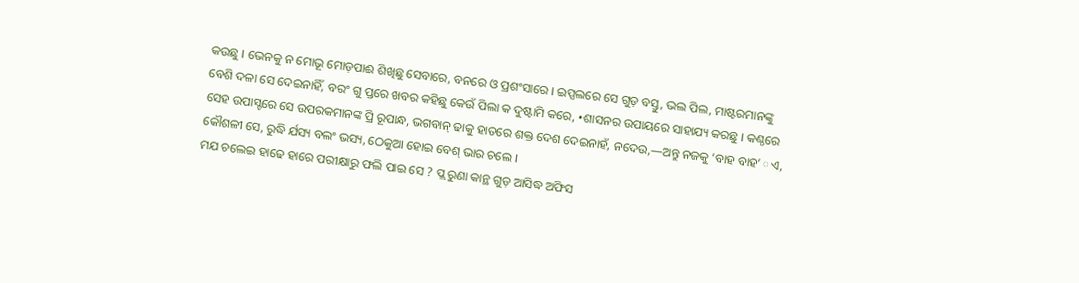କଉଛୁ । ଭେନକୁ ନ ମୋଭୂ ମୋଡ଼ପାଈ ଶିଖିଛୁ ସେବାରେ, ବନରେ ଓ ପ୍ରଶଂସାରେ । ଇପ୍ସଲରେ ସେ ଗୁଡ଼ ବସ୍ତୁ, ଭଲ ପିଲ, ମାଷ୍ଟରମାନଙ୍କୁ ବେଶି ଦଳା ସେ ଦେଇନାହିଁ, ବରଂ ଗୁ ପ୍ତରେ ଖବର କହିଛୁ କେଉଁ ପିଲା କ ଦୁଷ୍ଟାମି କରେ, •ଶାସନର ଉପାୟରେ ସାହାଯ୍ୟ କରଛୁ । କଣ୍ଠରେ ସେହ ଉପାସ୍ଟରେ ସେ ଉପରକମାନଙ୍କ ପ୍ରି ରୂପାନ୍ଧ, ଭଗବାନ୍ ଢାକୁ ହାତରେ ଶକ୍ତ ଦେଶ ଦେଇନାହଁ, ନଦେଉ,—ଅନ୍ତୁ ନଜକୁ ‘ବାହ ବାହ’◌ଏ, କୌଶଳୀ ସେ, ରୁଦ୍ଧି ର୍ଯସ୍ୟ ବଲଂ ଭସ୍ୟ, ଠେକୁଆ ହୋଇ ବେଶ୍ ଭାର ଚଲେ ।
ମଯ ଚଲେଇ ହାଢେ ହାରେ ପରୀକ୍ଷାରୁ ଫଲି ପାଇ ସେ ? ପ୍ଲ ରୁଣା କାନ୍ଥ ଗୁଡ଼ ଆସିଦ୍ଧ ଅଫିସ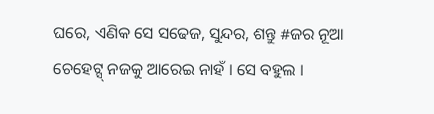ଘରେ, ଏଣିକ ସେ ସଢେଜ, ସୁନ୍ଦର, ଶନ୍ତୁ #ଜର ନୂଆ ଚେହେଟ୍ସ୍ ନଜକୁ ଆରେଇ ନାହଁ । ସେ ବହୁଲ ।